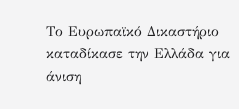Το Ευρωπαϊκό Δικαστήριο καταδίκασε την Ελλάδα για άνιση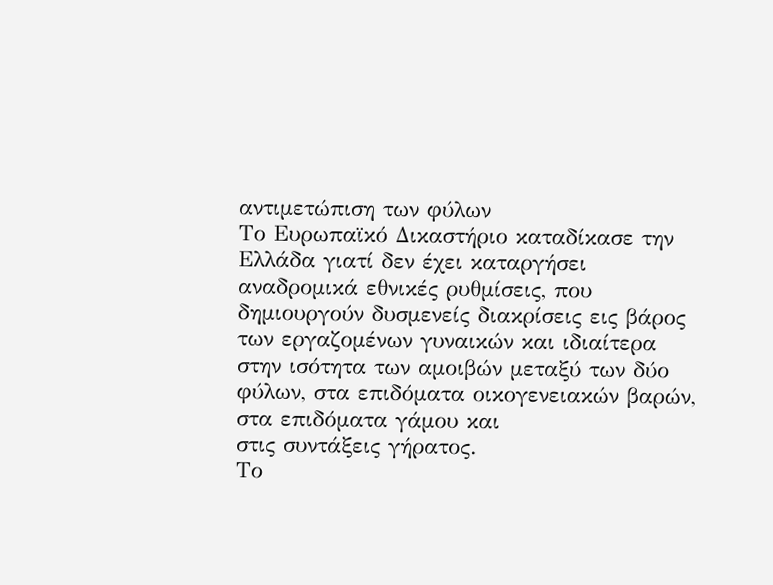αντιμετώπιση των φύλων
Το Ευρωπαϊκό Δικαστήριο καταδίκασε την Ελλάδα γιατί δεν έχει καταργήσει αναδρομικά εθνικές ρυθμίσεις, που δημιουργούν δυσμενείς διακρίσεις εις βάρος των εργαζομένων γυναικών και ιδιαίτερα στην ισότητα των αμοιβών μεταξύ των δύο φύλων, στα επιδόματα οικογενειακών βαρών, στα επιδόματα γάμου και
στις συντάξεις γήρατος.
Το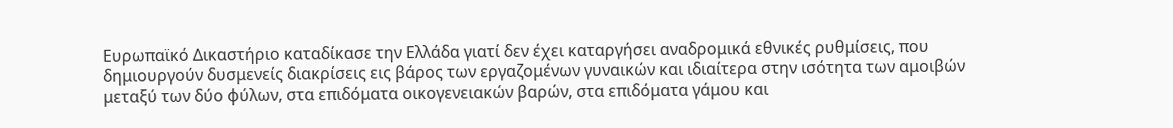Ευρωπαϊκό Δικαστήριο καταδίκασε την Ελλάδα γιατί δεν έχει καταργήσει αναδρομικά εθνικές ρυθμίσεις, που δημιουργούν δυσμενείς διακρίσεις εις βάρος των εργαζομένων γυναικών και ιδιαίτερα στην ισότητα των αμοιβών μεταξύ των δύο φύλων, στα επιδόματα οικογενειακών βαρών, στα επιδόματα γάμου και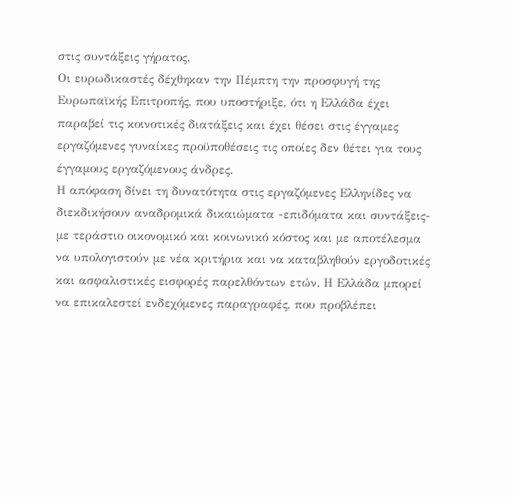στις συντάξεις γήρατος.
Οι ευρωδικαστές δέχθηκαν την Πέμπτη την προσφυγή της Ευρωπαϊκής Επιτροπής, που υποστήριξε, ότι η Ελλάδα έχει παραβεί τις κοινοτικές διατάξεις και έχει θέσει στις έγγαμες εργαζόμενες γυναίκες προϋποθέσεις τις οποίες δεν θέτει για τους έγγαμους εργαζόμενους άνδρες.
Η απόφαση δίνει τη δυνατότητα στις εργαζόμενες Ελληνίδες να διεκδικήσουν αναδρομικά δικαιώματα -επιδόματα και συντάξεις- με τεράστιο οικονομικό και κοινωνικό κόστος και με αποτέλεσμα να υπολογιστούν με νέα κριτήρια και να καταβληθούν εργοδοτικές και ασφαλιστικές εισφορές παρελθόντων ετών. Η Ελλάδα μπορεί να επικαλεστεί ενδεχόμενες παραγραφές, που προβλέπει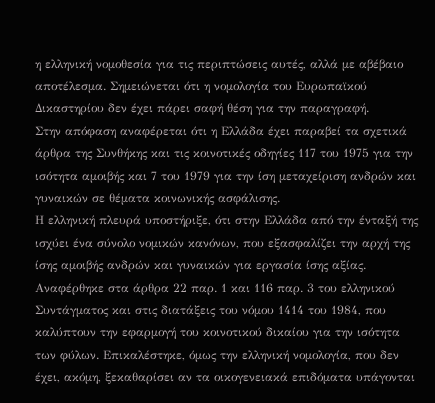η ελληνική νομοθεσία για τις περιπτώσεις αυτές, αλλά με αβέβαιο αποτέλεσμα. Σημειώνεται ότι η νομολογία του Ευρωπαϊκού Δικαστηρίου δεν έχει πάρει σαφή θέση για την παραγραφή.
Στην απόφαση αναφέρεται ότι η Ελλάδα έχει παραβεί τα σχετικά άρθρα της Συνθήκης και τις κοινοτικές οδηγίες 117 του 1975 για την ισότητα αμοιβής και 7 του 1979 για την ίση μεταχείριση ανδρών και γυναικών σε θέματα κοινωνικής ασφάλισης.
Η ελληνική πλευρά υποστήριξε, ότι στην Ελλάδα από την ένταξή της ισχύει ένα σύνολο νομικών κανόνων, που εξασφαλίζει την αρχή της ίσης αμοιβής ανδρών και γυναικών για εργασία ίσης αξίας. Αναφέρθηκε στα άρθρα 22 παρ. 1 και 116 παρ. 3 του ελληνικού Συντάγματος και στις διατάξεις του νόμου 1414 του 1984, που καλύπτουν την εφαρμογή του κοινοτικού δικαίου για την ισότητα των φύλων. Επικαλέστηκε, όμως την ελληνική νομολογία, που δεν έχει, ακόμη, ξεκαθαρίσει αν τα οικογενειακά επιδόματα υπάγονται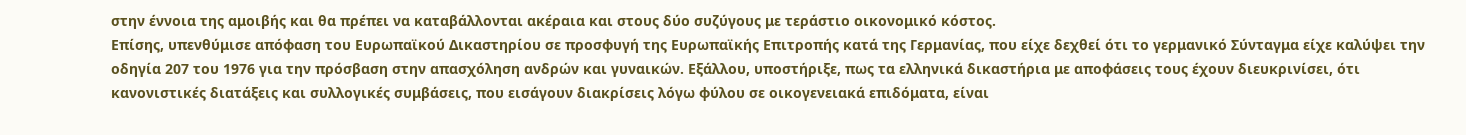στην έννοια της αμοιβής και θα πρέπει να καταβάλλονται ακέραια και στους δύο συζύγους με τεράστιο οικονομικό κόστος.
Επίσης, υπενθύμισε απόφαση του Ευρωπαϊκού Δικαστηρίου σε προσφυγή της Ευρωπαϊκής Επιτροπής κατά της Γερμανίας, που είχε δεχθεί ότι το γερμανικό Σύνταγμα είχε καλύψει την οδηγία 207 του 1976 για την πρόσβαση στην απασχόληση ανδρών και γυναικών. Εξάλλου, υποστήριξε, πως τα ελληνικά δικαστήρια με αποφάσεις τους έχουν διευκρινίσει, ότι κανονιστικές διατάξεις και συλλογικές συμβάσεις, που εισάγουν διακρίσεις λόγω φύλου σε οικογενειακά επιδόματα, είναι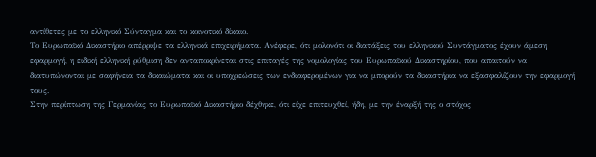αντίθετες με το ελληνικό Σύνταγμα και το κοινοτικό δίκαιο.
Το Ευρωπαϊκό Δικαστήριο απέρριψε τα ελληνικά επιχειρήματα. Ανέφερε, ότι μολονότι οι διατάξεις του ελληνικού Συντάγματος έχουν άμεση εφαρμογή, η ειδική ελληνική ρύθμιση δεν ανταποκρίνεται στις επιταγές της νομολογίας του Ευρωπαϊκού Δικαστηρίου, που απαιτούν να διατυπώνονται με σαφήνεια τα δικαιώματα και οι υποχρεώσεις των ενδιαφερομένων για να μπορούν τα δικαστήρια να εξασφαλίζουν την εφαρμογή τους.
Στην περίπτωση της Γερμανίας το Ευρωπαϊκό Δικαστήριο δέχθηκε, ότι είχε επιτευχθεί, ήδη, με την έναρξή της ο στόχος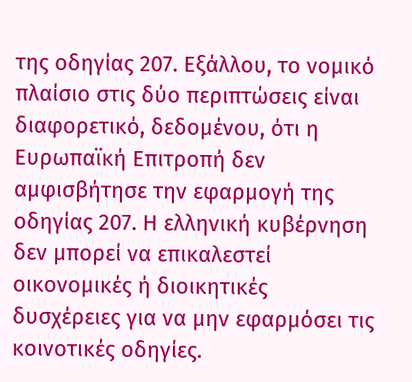της οδηγίας 207. Εξάλλου, το νομικό πλαίσιο στις δύο περιπτώσεις είναι διαφορετικό, δεδομένου, ότι η Ευρωπαϊκή Επιτροπή δεν αμφισβήτησε την εφαρμογή της οδηγίας 207. Η ελληνική κυβέρνηση δεν μπορεί να επικαλεστεί οικονομικές ή διοικητικές δυσχέρειες για να μην εφαρμόσει τις κοινοτικές οδηγίες.